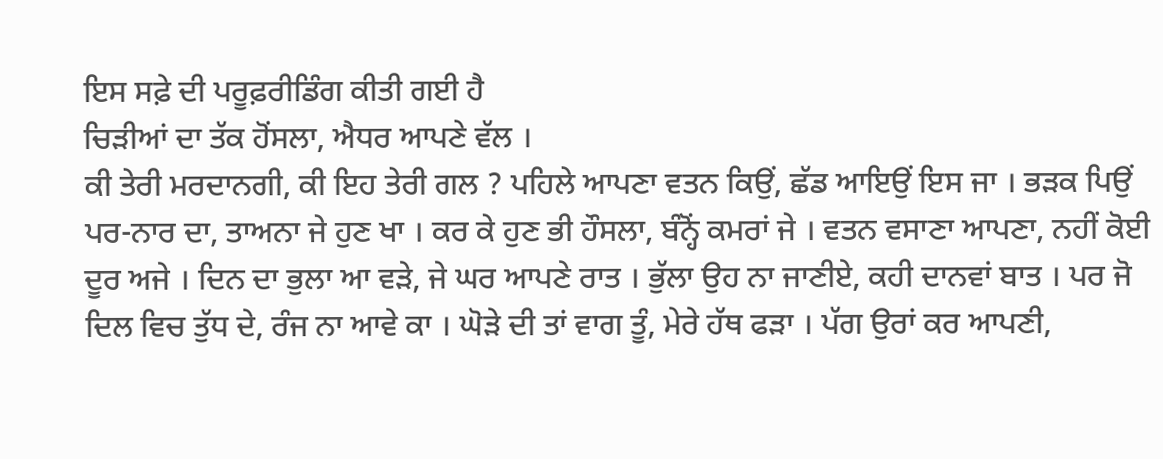ਇਸ ਸਫ਼ੇ ਦੀ ਪਰੂਫ਼ਰੀਡਿੰਗ ਕੀਤੀ ਗਈ ਹੈ
ਚਿੜੀਆਂ ਦਾ ਤੱਕ ਹੋਂਸਲਾ, ਐਧਰ ਆਪਣੇ ਵੱਲ ।
ਕੀ ਤੇਰੀ ਮਰਦਾਨਗੀ, ਕੀ ਇਹ ਤੇਰੀ ਗਲ ? ਪਹਿਲੇ ਆਪਣਾ ਵਤਨ ਕਿਉਂ, ਛੱਡ ਆਇਉਂ ਇਸ ਜਾ । ਭੜਕ ਪਿਉਂ ਪਰ-ਨਾਰ ਦਾ, ਤਾਅਨਾ ਜੇ ਹੁਣ ਖਾ । ਕਰ ਕੇ ਹੁਣ ਭੀ ਹੌਸਲਾ, ਬੰਨ੍ਹੋਂ ਕਮਰਾਂ ਜੇ । ਵਤਨ ਵਸਾਣਾ ਆਪਣਾ, ਨਹੀਂ ਕੋਈ ਦੂਰ ਅਜੇ । ਦਿਨ ਦਾ ਭੁਲਾ ਆ ਵੜੇ, ਜੇ ਘਰ ਆਪਣੇ ਰਾਤ । ਭੁੱਲਾ ਉਹ ਨਾ ਜਾਣੀਏ, ਕਹੀ ਦਾਨਵਾਂ ਬਾਤ । ਪਰ ਜੋ ਦਿਲ ਵਿਚ ਤੁੱਧ ਦੇ, ਰੰਜ ਨਾ ਆਵੇ ਕਾ । ਘੋੜੇ ਦੀ ਤਾਂ ਵਾਗ ਤੂੰ, ਮੇਰੇ ਹੱਥ ਫੜਾ । ਪੱਗ ਉਰਾਂ ਕਰ ਆਪਣੀ,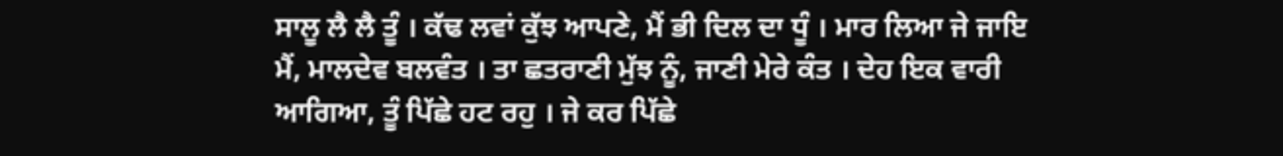ਸਾਲੂ ਲੈ ਲੈ ਤੂੰ । ਕੱਢ ਲਵਾਂ ਕੁੱਝ ਆਪਣੇ, ਮੈਂ ਭੀ ਦਿਲ ਦਾ ਧੂੰ । ਮਾਰ ਲਿਆ ਜੇ ਜਾਇ ਮੈਂ, ਮਾਲਦੇਵ ਬਲਵੰਤ । ਤਾ ਛਤਰਾਣੀ ਮੁੱਝ ਨੂੰ, ਜਾਣੀ ਮੇਰੇ ਕੰਤ । ਦੇਹ ਇਕ ਵਾਰੀ ਆਗਿਆ, ਤੂੰ ਪਿੱਛੇ ਹਟ ਰਹੁ । ਜੇ ਕਰ ਪਿੱਛੇ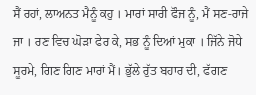ਸੈਂ ਰਹਾਂ, ਲਾਅਨਤ ਮੈਨੂੰ ਕਹੁ । ਮਾਰਾਂ ਸਾਰੀ ਫੌਜ ਨੂੰ, ਮੈਂ ਸਣ-ਰਾਜੇ ਜਾ । ਰਣ ਵਿਚ ਘੋੜਾ ਫੇਰ ਕੇ, ਸਭ ਨੂੰ ਦਿਆਂ ਮੁਕਾ । ਜਿੱਨੇ ਜੋਧੇ ਸੂਰਮੇ, ਗਿਣ ਗਿਣ ਮਾਰਾਂ ਮੈਂ। ਭੁੱਲੇ ਰੁੱਤ ਬਹਾਰ ਦੀ, ਫੱਗਣ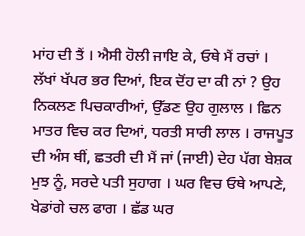ਮਾਂਹ ਦੀ ਤੈਂ । ਐਸੀ ਹੋਲੀ ਜਾਇ ਕੇ, ਓਥੇ ਮੈਂ ਰਚਾਂ । ਲੱਖਾਂ ਖੱਪਰ ਭਰ ਦਿਆਂ, ਇਕ ਦੋਂਹ ਦਾ ਕੀ ਨਾਂ ? ਉਹ ਨਿਕਲਣ ਪਿਚਕਾਰੀਆਂ, ਉੱਡਣ ਉਹ ਗੁਲਾਲ । ਛਿਨ ਮਾਤਰ ਵਿਚ ਕਰ ਦਿਆਂ, ਧਰਤੀ ਸਾਰੀ ਲਾਲ । ਰਾਜਪੂਤ ਦੀ ਅੰਸ ਥੀਂ, ਛਤਰੀ ਦੀ ਮੈਂ ਜਾਂ (ਜਾਈ) ਦੇਹ ਪੱਗ ਬੇਸ਼ਕ ਮੁਝ ਨੂੰ, ਸਰਦੇ ਪਤੀ ਸੁਹਾਗ । ਘਰ ਵਿਚ ਓਥੇ ਆਪਣੇ, ਖੇਡਾਂਗੇ ਚਲ ਫਾਗ । ਛੱਡ ਘਰ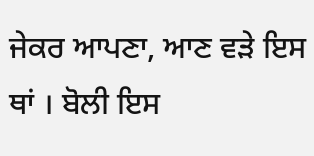ਜੇਕਰ ਆਪਣਾ, ਆਣ ਵੜੇ ਇਸ ਥਾਂ । ਬੋਲੀ ਇਸ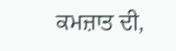ਕਮਜ਼ਾਤ ਦੀ,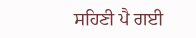ਸਹਿਣੀ ਪੈ ਗਈ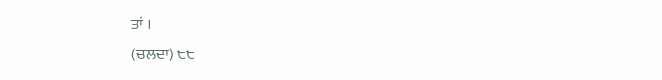ਤਾਂ ।
(ਚਲਦਾ) ੮੮